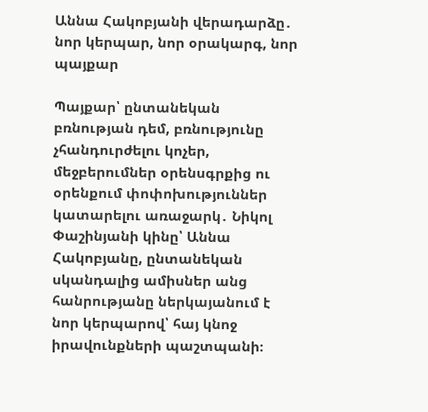Աննա Հակոբյանի վերադարձը․ նոր կերպար, նոր օրակարգ, նոր պայքար

Պայքար՝ ընտանեկան բռնության դեմ, բռնությունը չհանդուրժելու կոչեր, մեջբերումներ օրենսգրքից ու օրենքում փոփոխություններ կատարելու առաջարկ․ Նիկոլ Փաշինյանի կինը՝ Աննա Հակոբյանը, ընտանեկան սկանդալից ամիսներ անց հանրությանը ներկայանում է նոր կերպարով՝ հայ կնոջ իրավունքների պաշտպանի։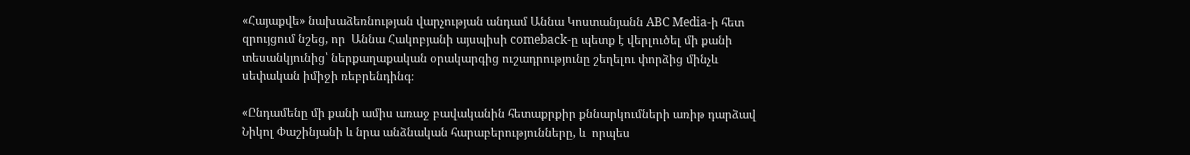«Հայաքվե» նախաձեռնության վարչության անդամ Աննա Կոստանյանն ABC Media-ի հետ զրույցում նշեց, որ  Աննա Հակոբյանի այսպիսի comeback-ը պետք է վերլուծել մի քանի տեսանկյունից՝ ներքաղաքական օրակարգից ուշադրությունը շեղելու փորձից մինչև սեփական իմիջի ռեբրենդինգ։

«Ընդամենը մի քանի ամիս առաջ բավականին հետաքրքիր քննարկումների առիթ դարձավ Նիկոլ Փաշինյանի և նրա անձնական հարաբերությունները, և  որպես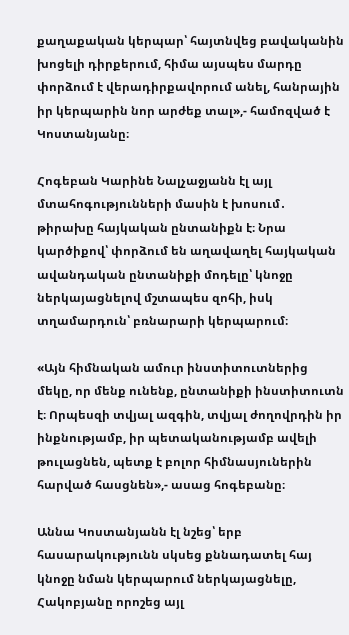քաղաքական կերպար՝ հայտնվեց բավականին խոցելի դիրքերում, հիմա այսպես մարդը փորձում է վերադիրքավորում անել, հանրային իր կերպարին նոր արժեք տալ»,- համոզված է Կոստանյանը։

Հոգեբան Կարինե Նալչաջյանն էլ այլ մտահոգությունների մասին է խոսում․ թիրախը հայկական ընտանիքն է։ Նրա կարծիքով՝ փորձում են աղավաղել հայկական ավանդական ընտանիքի մոդելը՝ կնոջը ներկայացնելով մշտապես զոհի, իսկ տղամարդուն՝ բռնարարի կերպարում։

«Այն հիմնական ամուր ինստիտուտներից մեկը, որ մենք ունենք, ընտանիքի ինստիտուտն է։ Որպեսզի տվյալ ազգին, տվյալ ժողովրդին իր ինքնությամբ, իր պետականությամբ ավելի թուլացնեն, պետք է բոլոր հիմնասյուներին հարված հասցնեն»,- ասաց հոգեբանը։

Աննա Կոստանյանն էլ նշեց՝ երբ հասարակությունն սկսեց քննադատել հայ կնոջը նման կերպարում ներկայացնելը, Հակոբյանը որոշեց այլ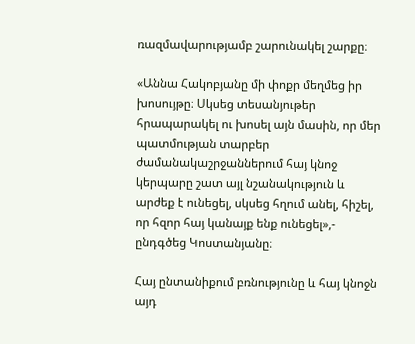ռազմավարությամբ շարունակել շարքը։

«Աննա Հակոբյանը մի փոքր մեղմեց իր խոսույթը։ Սկսեց տեսանյութեր հրապարակել ու խոսել այն մասին, որ մեր պատմության տարբեր ժամանակաշրջաններում հայ կնոջ կերպարը շատ այլ նշանակություն և արժեք է ունեցել, սկսեց հղում անել, հիշել, որ հզոր հայ կանայք ենք ունեցել»,- ընդգծեց Կոստանյանը։

Հայ ընտանիքում բռնությունը և հայ կնոջն այդ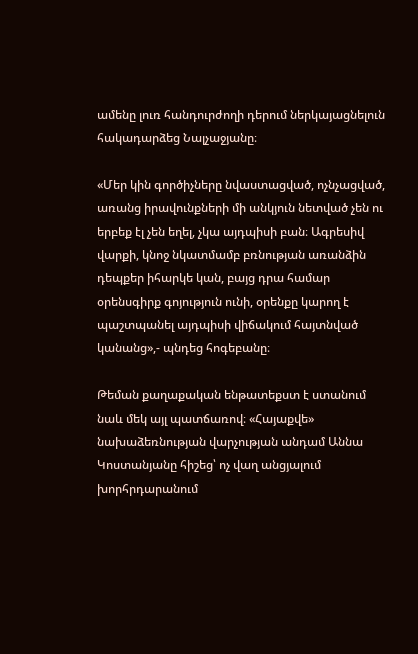ամենը լուռ հանդուրժողի դերում ներկայացնելուն հակադարձեց Նալչաջյանը։

«Մեր կին գործիչները նվաստացված, ոչնչացված, առանց իրավունքների մի անկյուն նետված չեն ու երբեք էլ չեն եղել, չկա այդպիսի բան։ Ագրեսիվ վարքի, կնոջ նկատմամբ բռնության առանձին դեպքեր իհարկե կան, բայց դրա համար օրենսգիրք գոյություն ունի, օրենքը կարող է պաշտպանել այդպիսի վիճակում հայտնված կանանց»,- պնդեց հոգեբանը։

Թեման քաղաքական ենթատեքստ է ստանում նաև մեկ այլ պատճառով։ «Հայաքվե» նախաձեռնության վարչության անդամ Աննա Կոստանյանը հիշեց՝ ոչ վաղ անցյալում խորհրդարանում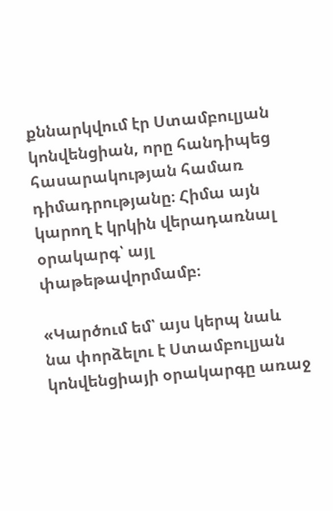քննարկվում էր Ստամբուլյան կոնվենցիան, որը հանդիպեց հասարակության համառ դիմադրությանը։ Հիմա այն կարող է կրկին վերադառնալ օրակարգ՝ այլ փաթեթավորմամբ։

«Կարծում եմ՝ այս կերպ նաև նա փորձելու է Ստամբուլյան կոնվենցիայի օրակարգը առաջ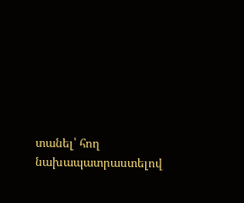տանել՝ հող նախապատրաստելով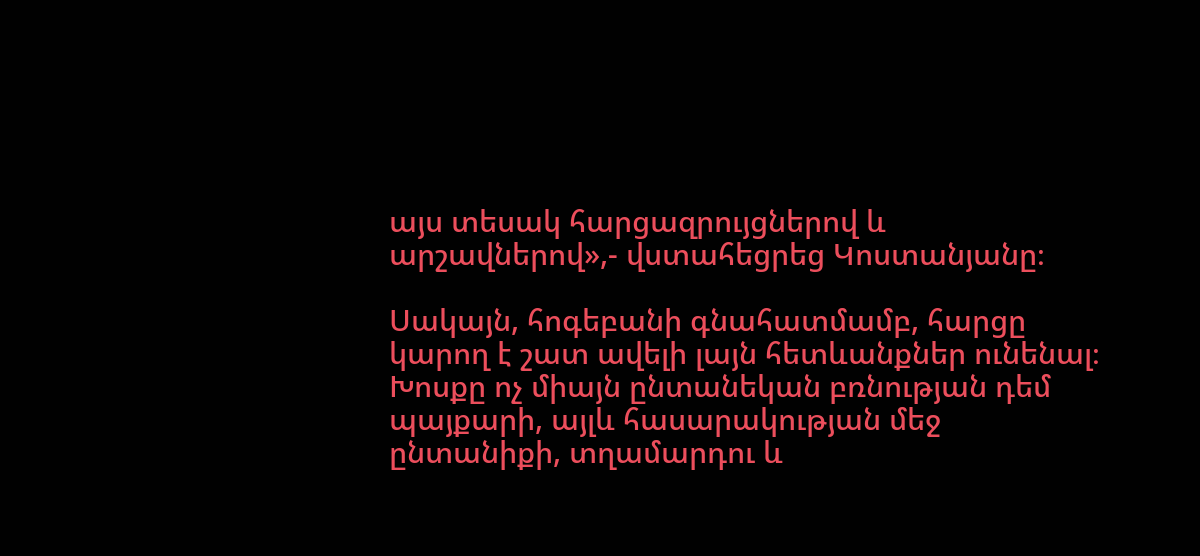այս տեսակ հարցազրույցներով և արշավներով»,- վստահեցրեց Կոստանյանը։

Սակայն, հոգեբանի գնահատմամբ, հարցը կարող է շատ ավելի լայն հետևանքներ ունենալ։ Խոսքը ոչ միայն ընտանեկան բռնության դեմ պայքարի, այլև հասարակության մեջ ընտանիքի, տղամարդու և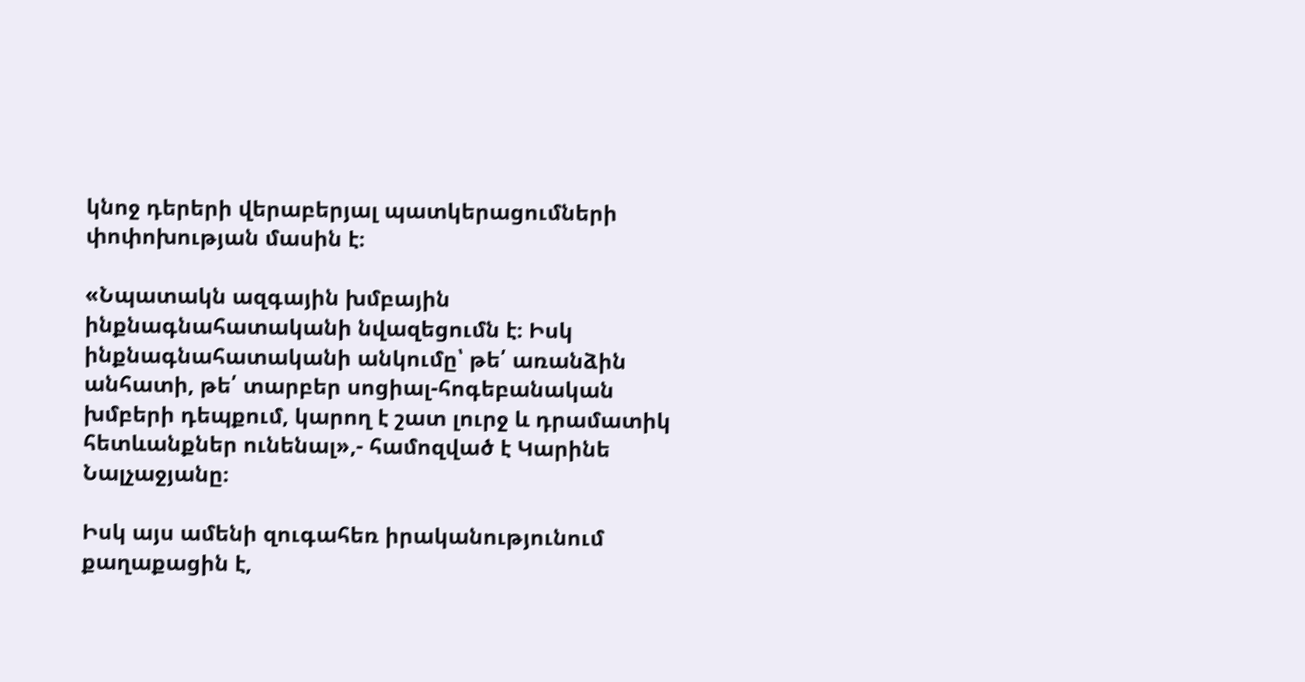կնոջ դերերի վերաբերյալ պատկերացումների փոփոխության մասին է։

«Նպատակն ազգային խմբային ինքնագնահատականի նվազեցումն է։ Իսկ ինքնագնահատականի անկումը՝ թե՛ առանձին անհատի, թե՛ տարբեր սոցիալ-հոգեբանական խմբերի դեպքում, կարող է շատ լուրջ և դրամատիկ հետևանքներ ունենալ»,- համոզված է Կարինե Նալչաջյանը։

Իսկ այս ամենի զուգահեռ իրականությունում քաղաքացին է,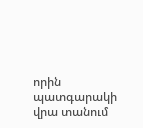որին պատգարակի վրա տանում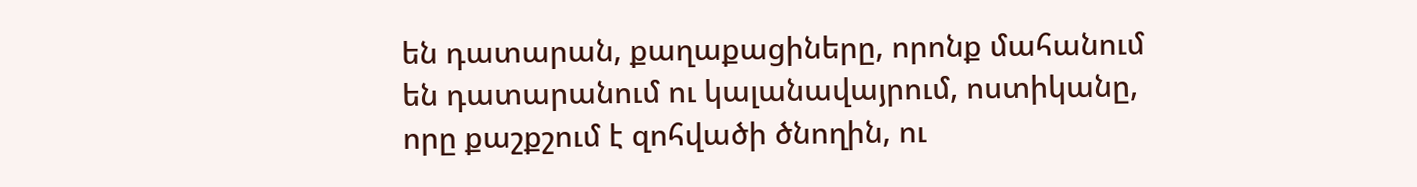են դատարան, քաղաքացիները, որոնք մահանում են դատարանում ու կալանավայրում, ոստիկանը, որը քաշքշում է զոհվածի ծնողին, ու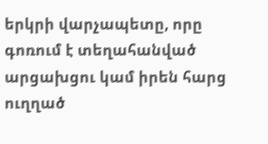երկրի վարչապետը, որը գոռում է տեղահանված արցախցու կամ իրեն հարց ուղղած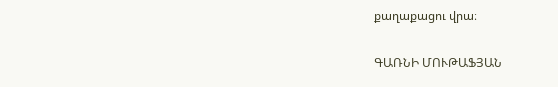քաղաքացու վրա։

ԳԱՌՆԻ ՄՈՒԹԱՖՅԱՆ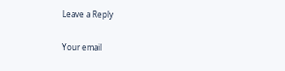Leave a Reply

Your email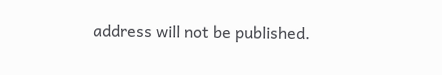address will not be published.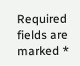Required fields are marked *